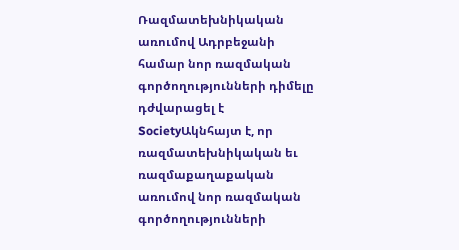Ռազմատեխնիկական առումով Ադրբեջանի համար նոր ռազմական գործողությունների դիմելը դժվարացել է
SocietyԱկնհայտ է, որ ռազմատեխնիկական եւ ռազմաքաղաքական առումով նոր ռազմական գործողությունների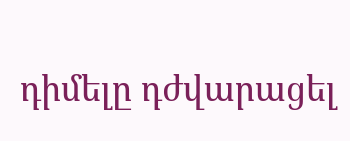դիմելը դժվարացել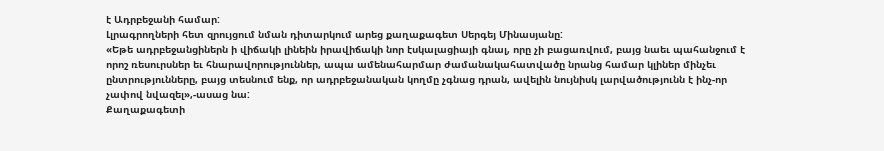է Ադրբեջանի համար:
Լլրագրողների հետ զրույցում նման դիտարկում արեց քաղաքագետ Սերգեյ Մինասյանը:
«Եթե ադրբեջանցիներն ի վիճակի լինեին իրավիճակի նոր էսկալացիայի գնալ, որը չի բացառվում, բայց նաեւ պահանջում է որոշ ռեսուրսներ եւ հնարավորություններ, ապա ամենահարմար ժամանակահատվածը նրանց համար կլիներ մինչեւ ընտրությունները, բայց տեսնում ենք, որ ադրբեջանական կողմը չգնաց դրան, ավելին նույնիսկ լարվածությունն է ինչ-որ չափով նվազել»,-ասաց նա:
Քաղաքագետի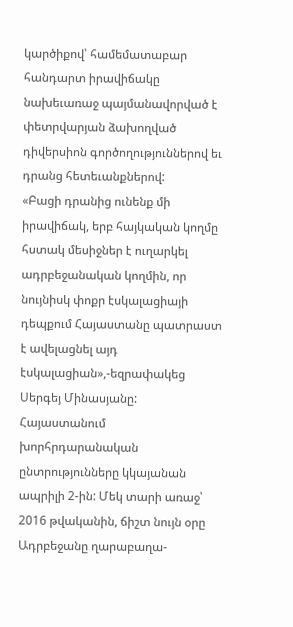կարծիքով՝ համեմատաբար հանդարտ իրավիճակը նախեւառաջ պայմանավորված է փետրվարյան ձախողված դիվերսիոն գործողություններով եւ դրանց հետեւանքներով:
«Բացի դրանից ունենք մի իրավիճակ, երբ հայկական կողմը հստակ մեսիջներ է ուղարկել ադրբեջանական կողմին, որ նույնիսկ փոքր էսկալացիայի դեպքում Հայաստանը պատրաստ է ավելացնել այդ էսկալացիան»,-եզրափակեց Սերգեյ Մինասյանը:
Հայաստանում խորհրդարանական ընտրությունները կկայանան ապրիլի 2-ին: Մեկ տարի առաջ՝ 2016 թվականին, ճիշտ նույն օրը Ադրբեջանը ղարաբաղա-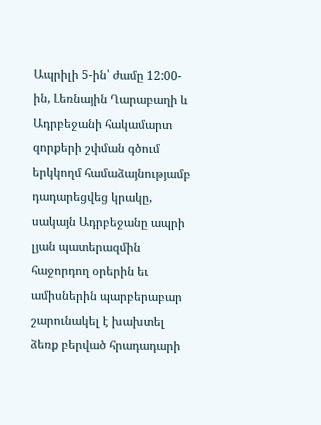Ապրիլի 5-ին՝ ժամը 12:00-ին, Լեռնային Ղարաբաղի և Ադրբեջանի հակամարտ զորքերի շփման գծում երկկողմ համաձայնությամբ դադարեցվեց կրակը, սակայն Ադրբեջանը ապրի լյան պատերազմին հաջորդող օրերին եւ ամիսներին պարբերաբար շարունակել է խախտել ձեռք բերված հրադադարի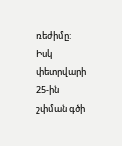ռեժիմը:
Իսկ փետրվարի 25-ին շփման գծի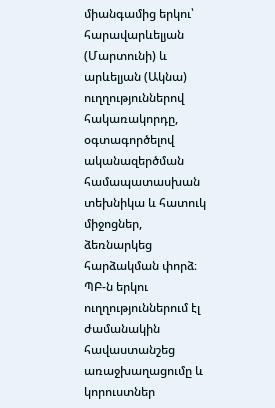միանգամից երկու՝ հարավարևելյան (Մարտունի) և արևելյան (Ակնա) ուղղություններով հակառակորդը, օգտագործելով ականազերծման համապատասխան տեխնիկա և հատուկ միջոցներ, ձեռնարկեց հարձակման փորձ։ ՊԲ-ն երկու ուղղություններում էլ ժամանակին հավաստանշեց առաջխաղացումը և կորուստներ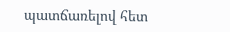պատճառելով հետ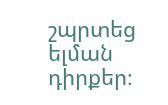շպրտեց ելման դիրքեր։